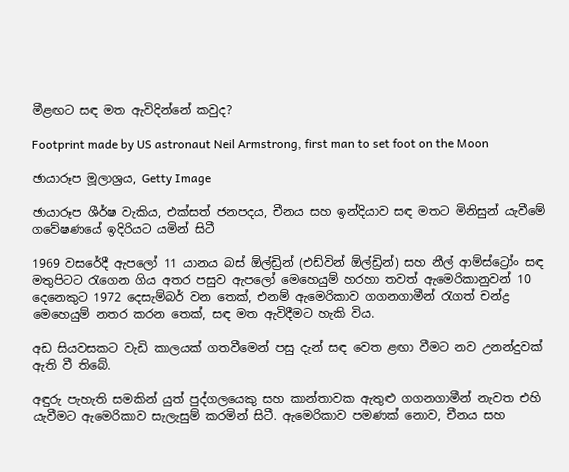මීළඟට සඳ මත ඇවිදින්නේ කවුද?

Footprint made by US astronaut Neil Armstrong, first man to set foot on the Moon

ඡායාරූප මූලාශ්‍රය, Getty Image

ඡායාරූප ශීර්ෂ වැකිය, එක්සත් ජනපදය, චීනය සහ ඉන්දියාව සඳ මතට මිනිසුන් යැවීමේ ගවේෂණයේ ඉදිරියට යමින් සිටී

1969 වසරේදී ඇපලෝ 11 යානය බස් ඕල්ඩ්‍රින් (එඩ්වින් ඕල්ඩ්‍රින්) සහ නීල් ආම්ස්ට්‍රෝං සඳ මතුපිටට රැගෙන ගිය අතර පසුව ඇපලෝ මෙහෙයුම් හරහා තවත් ඇමෙරිකානුවන් 10 දෙනෙකුට 1972 දෙසැම්බර් වන තෙක්, එනම් ඇමෙරිකාව ගගනගාමීන් රැගත් චන්ද්‍ර මෙහෙයුම් නතර කරන තෙක්, සඳ මත ඇවිදීමට හැකි විය.

අඩ සියවසකට වැඩි කාලයක් ගතවීමෙන් පසු දැන් සඳ වෙත ළඟා වීමට නව උනන්දුවක් ඇති වී තිබේ.

අඳුරු පැහැති සමකින් යුත් පුද්ගලයෙකු සහ කාන්තාවක ඇතුළු ගගනගාමීන් නැවත එහි යැවීමට ඇමෙරිකාව සැලැසුම් කරමින් සිටී. ඇමෙරිකාව පමණක් නොව, චීනය සහ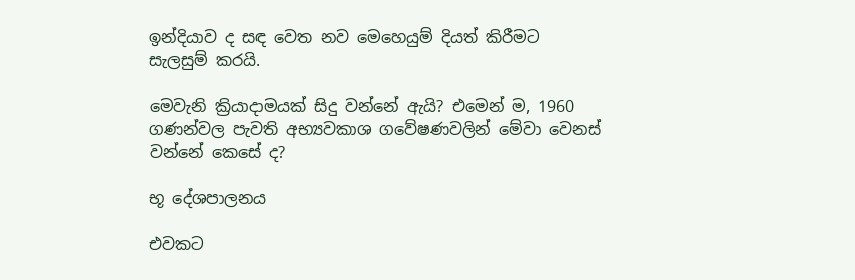ඉන්දියාව ද සඳ වෙත නව මෙහෙයුම් දියත් කිරීමට සැලසුම් කරයි.

මෙවැනි ක්‍රියාදාමයක් සිදු වන්නේ ඇයි? එමෙන් ම, 1960 ගණන්වල පැවති අභ්‍යවකාශ ගවේෂණවලින් මේවා වෙනස් වන්නේ කෙසේ ද?

භූ දේශපාලනය

එවකට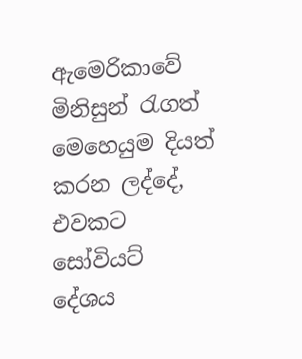ඇමෙරිකාවේ මිනිසුන් රැගත් මෙහෙයුම දියත් කරන ලද්දේ, එවකට සෝවියට් දේශය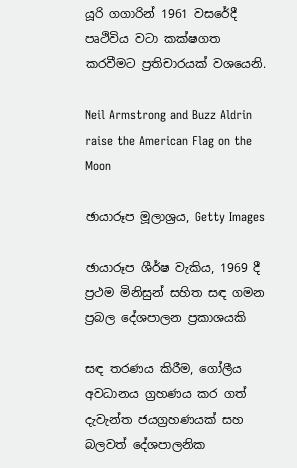යූරි ගගාරින් 1961 වසරේදී පෘථිවිය වටා කක්ෂගත කරවීමට ප්‍රතිචාරයක් වශයෙනි.

Neil Armstrong and Buzz Aldrin raise the American Flag on the Moon

ඡායාරූප මූලාශ්‍රය, Getty Images

ඡායාරූප ශීර්ෂ වැකිය, 1969 දී ප්‍රථම මිනිසුන් සහිත සඳ ගමන ප්‍රබල දේශපාලන ප්‍රකාශයකි

සඳ තරණය කිරීම, ගෝලීය අවධානය ග්‍රහණය කර ගත් දැවැන්ත ජයග්‍රහණයක් සහ බලවත් දේශපාලනික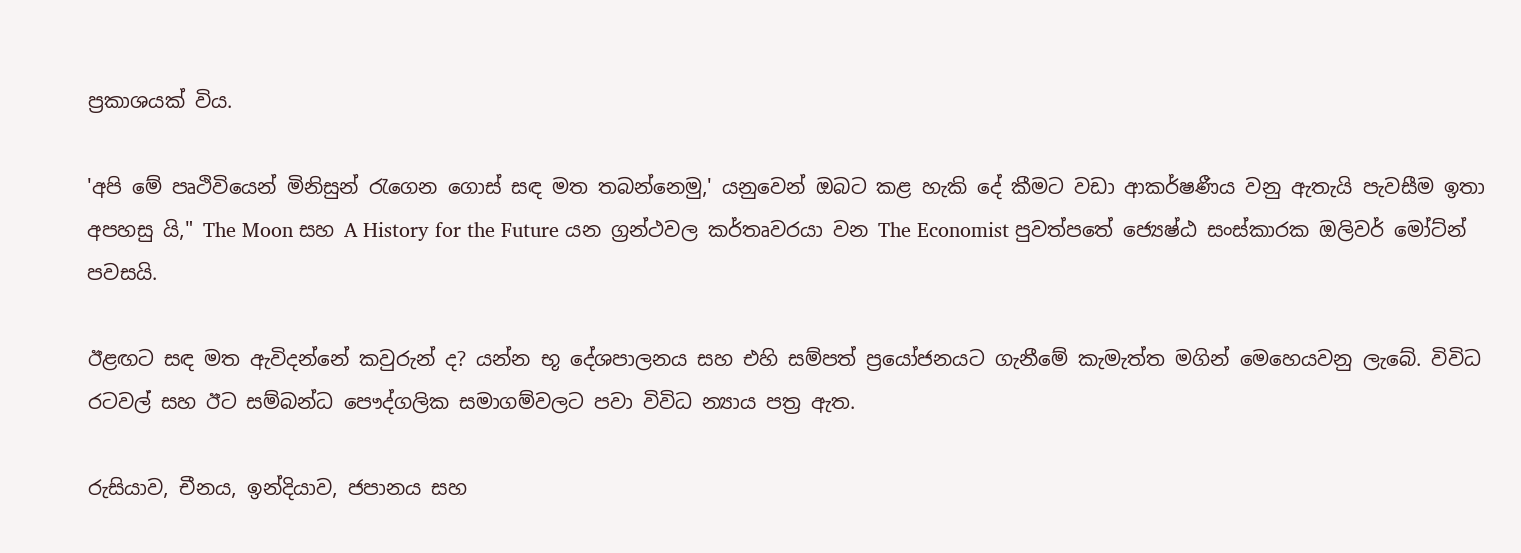ප්‍රකාශයක් විය.

'අපි මේ පෘථිවියෙන් මිනිසුන් රැගෙන ගොස් සඳ මත තබන්නෙමු,' යනුවෙන් ඔබට කළ හැකි දේ කීමට වඩා ආකර්ෂණීය වනු ඇතැයි පැවසීම ඉතා අපහසු යි," The Moon සහ A History for the Future යන ග්‍රන්ථවල කර්තෘවරයා වන The Economist පුවත්පතේ ජ්‍යෙෂ්ඨ සංස්කාරක ඔලිවර් මෝට්න් පවසයි.

ඊළඟට සඳ මත ඇවිදන්නේ කවුරුන් ද? යන්න භූ දේශපාලනය සහ එහි සම්පත් ප්‍රයෝජනයට ගැනීමේ කැමැත්ත මගින් මෙහෙයවනු ලැබේ. විවිධ රටවල් සහ ඊට සම්බන්ධ පෞද්ගලික සමාගම්වලට පවා විවිධ න්‍යාය පත්‍ර ඇත.

රුසියාව, චීනය, ඉන්දියාව, ජපානය සහ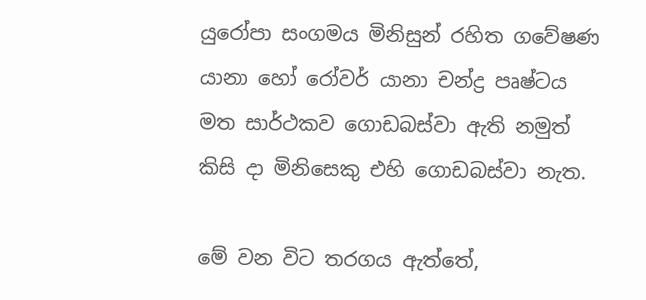යුරෝපා සංගමය මිනිසුන් රහිත ගවේෂණ යානා හෝ රෝවර් යානා චන්ද්‍ර පෘෂ්ටය මත සාර්ථකව ගොඩබස්වා ඇති නමුත් කිසි දා මිනිසෙකු එහි ගොඩබස්වා නැත.

මේ වන විට තරගය ඇත්තේ,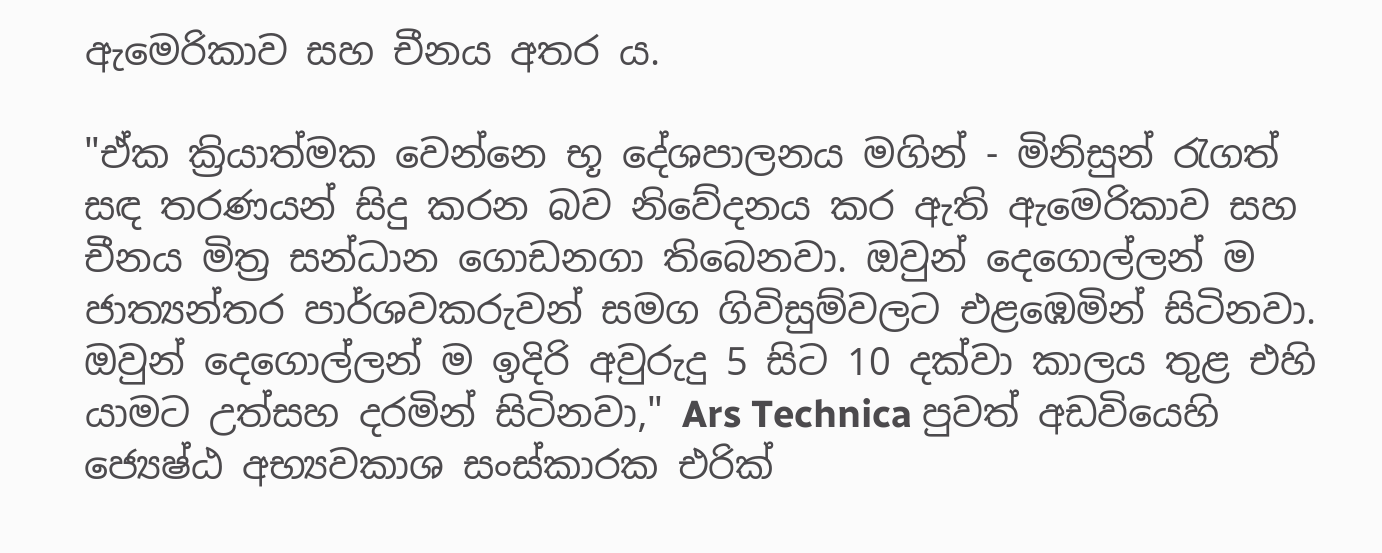ඇමෙරිකාව සහ චීනය අතර ය.

"ඒක ක්‍රියාත්මක වෙන්නෙ භූ දේශපාලනය මගින් - මිනිසුන් රැගත් සඳ තරණයන් සිදු කරන බව නිවේදනය කර ඇති ඇමෙරිකාව සහ චීනය මිත්‍ර සන්ධාන ගොඩනගා තිබෙනවා. ඔවුන් දෙගොල්ලන් ම ජාත්‍යන්තර පාර්ශවකරුවන් සමග ගිවිසුම්වලට එළඹෙමින් සිටිනවා. ඔවුන් දෙගොල්ලන් ම ඉදිරි අවුරුදු 5 සිට 10 දක්වා කාලය තුළ එහි යාමට උත්සහ දරමින් සිටිනවා," Ars Technica පුවත් අඩවියෙහි ජ්‍යෙෂ්ඨ අභ්‍යවකාශ සංස්කාරක එරික්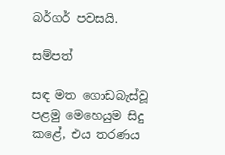බර්ගර් පවසයි.

සම්පත්

සඳ මත ගොඩබැස්වූ පළමු මෙහෙයුම සිදු කළේ, එය තරණය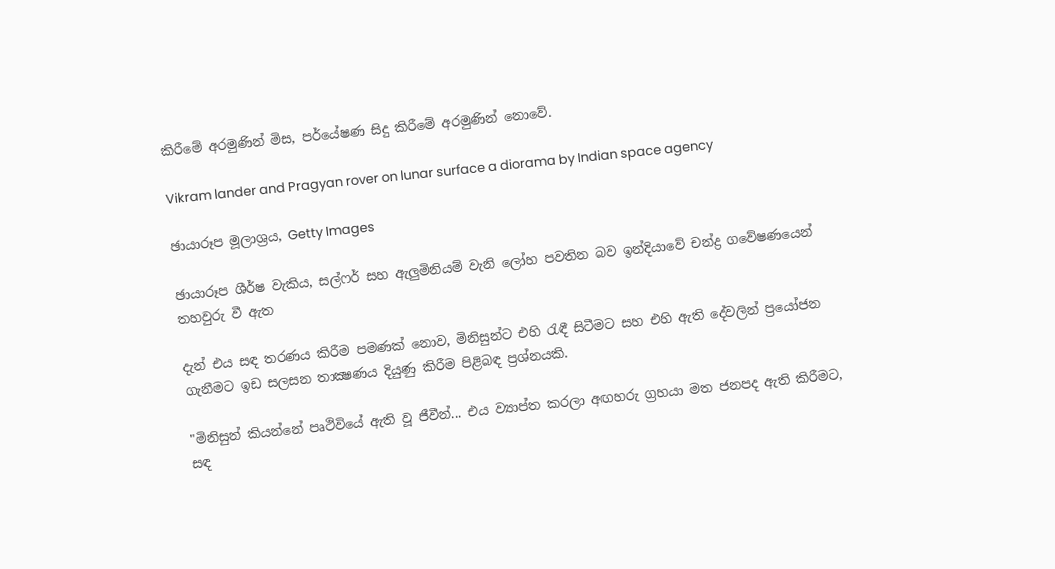කිරීමේ අරමුණින් මිස, පර්යේෂණ සිදු කිරීමේ අරමුණින් නොවේ.

Vikram lander and Pragyan rover on lunar surface a diorama by Indian space agency

ඡායාරූප මූලාශ්‍රය, Getty Images

ඡායාරූප ශීර්ෂ වැකිය, සල්ෆර් සහ ඇලුමිනියම් වැනි ලෝහ පවතින බව ඉන්දියාවේ චන්ද්‍ර ගවේෂණයෙන් තහවුරු වී ඇත

දැන් එය සඳ තරණය කිරීම පමණක් නොව, මිනිසුන්ට එහි රැඳී සිටීමට සහ එහි ඇති දේවලින් ප්‍රයෝජන ගැනීමට ඉඩ සලසන තාක්‍ෂණය දියුණු කිරීම පිළිබඳ ප්‍රශ්නයකි.

"මිනිසුන් කියන්නේ පෘථිවියේ ඇති වූ ජීවීන්... එය ව්‍යාප්ත කරලා අඟහරු ග්‍රහයා මත ජනපද ඇති කිරීමට, සඳ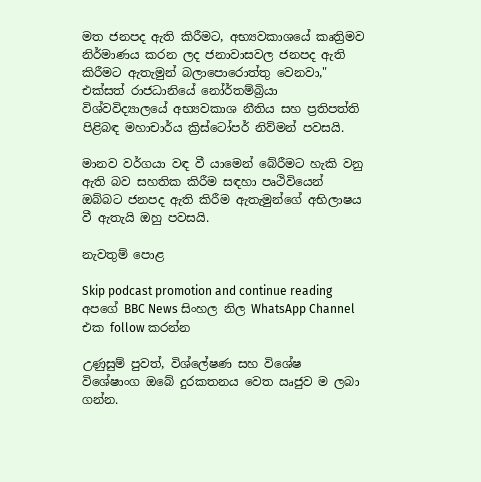මත ජනපද ඇති කිරීමට, අභ්‍යවකාශයේ කෘත්‍රිමව නිර්මාණය කරන ලද ජනාවාසවල ජනපද ඇති කිරීමට ඇතැමුන් බලාපොරොත්තු වෙනවා," එක්සත් රාජධානියේ නෝර්තම්බ්‍රියා විශ්වවිද්‍යාලයේ අභ්‍යවකාශ නීතිය සහ ප්‍රතිපත්ති පිළිබඳ මහාචාර්ය ක්‍රිස්ටෝපර් නිව්මන් පවසයි.

මානව වර්ගයා වඳ වී යාමෙන් බේරීමට හැකි වනු ඇති බව සහතික කිරීම සඳහා පෘථිවියෙන් ඔබ්බට ජනපද ඇති කිරීම ඇතැමුන්ගේ අභිලාෂය වී ඇතැයි ඔහු පවසයි.

නැවතුම් පොළ

Skip podcast promotion and continue reading
අපගේ BBC News සිංහල නිල WhatsApp Channel එක follow කරන්න

උණුසුම් පුවත්, විශ්ලේෂණ සහ විශේෂ විශේෂාංග ඔබේ දුරකතනය වෙත ඍජුව ම ලබා ගන්න.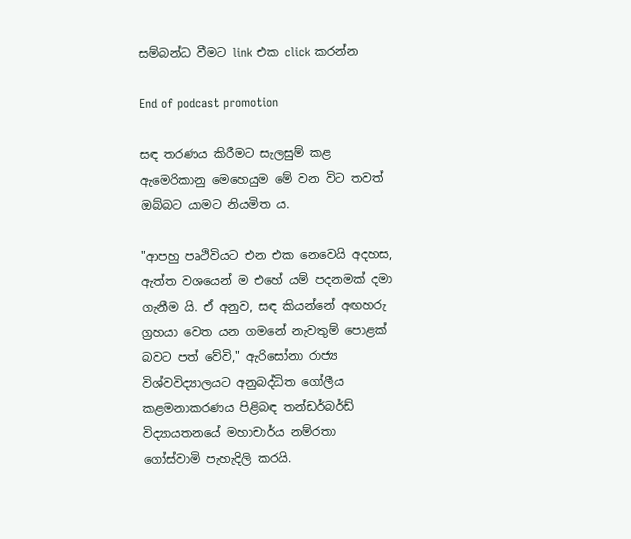සම්බන්ධ වීමට link එක click කරන්න

End of podcast promotion

සඳ තරණය කිරීමට සැලසුම් කළ ඇමෙරිකානු මෙහෙයුම මේ වන විට තවත් ඔබ්බට යාමට නියමිත ය.

"ආපහු පෘථිවියට එන එක නෙවෙයි අදහස, ඇත්ත වශයෙන් ම එහේ යම් පදනමක් දමා ගැනීම යි. ඒ අනුව, සඳ කියන්නේ අඟහරු ග්‍රහයා වෙත යන ගමනේ නැවතුම් පොළක් බවට පත් වේවි," ඇරිසෝනා රාජ්‍ය විශ්වවිද්‍යාලයට අනුබද්ධිත ගෝලීය කළමනාකරණය පිළිබඳ තන්ඩර්බර්ඩ් විද්‍යායතනයේ මහාචාර්ය නම්රතා ගෝස්වාමි පැහැදිලි කරයි.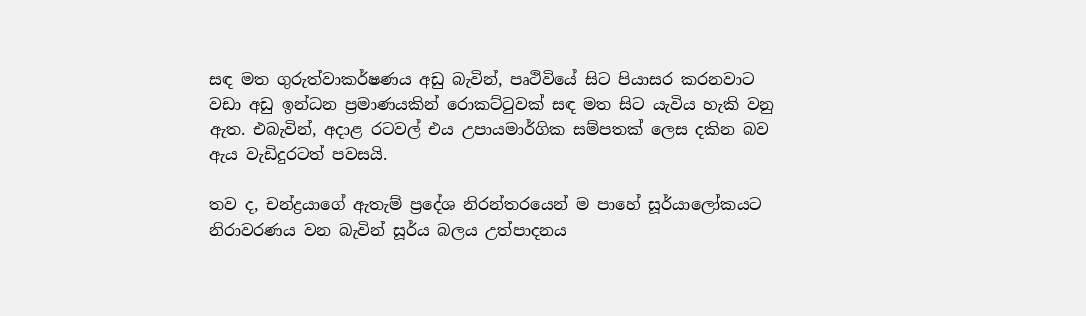සඳ මත ගුරුත්වාකර්ෂණය අඩු බැවින්, පෘථිවියේ සිට පියාසර කරනවාට වඩා අඩු ඉන්ධන ප්‍රමාණයකින් රොකට්ටුවක් සඳ මත සිට යැවිය හැකි වනු ඇත. එබැවින්, අදාළ රටවල් එය උපායමාර්ගික සම්පතක් ලෙස දකින බව ඇය වැඩිදුරටත් පවසයි.

තව ද, චන්ද්‍රයාගේ ඇතැම් ප්‍රදේශ නිරන්තරයෙන් ම පාහේ සූර්යාලෝකයට නිරාවරණය වන බැවින් සූර්ය බලය උත්පාදනය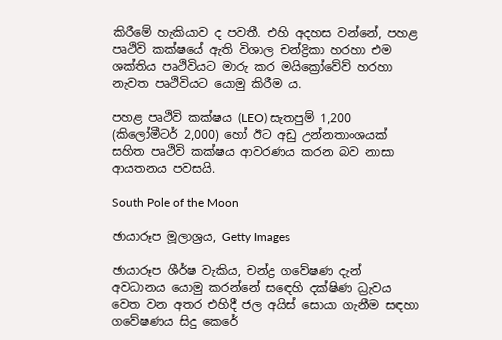කිරීමේ හැකියාව ද පවතී. එහි අදහස වන්නේ, පහළ පෘථිවි කක්ෂයේ ඇති විශාල චන්ද්‍රිකා හරහා එම ශක්තිය පෘථිවියට මාරු කර මයික්‍රෝවේව් හරහා නැවත පෘථිවියට යොමු කිරීම ය.

පහළ පෘථිවි කක්ෂය (LEO) සැතපුම් 1,200 (කිලෝමීටර් 2,000) හෝ ඊට අඩු උන්නතාංශයක් සහිත පෘථිවි කක්ෂය ආවරණය කරන බව නාසා ආයතනය පවසයි.

South Pole of the Moon

ඡායාරූප මූලාශ්‍රය, Getty Images

ඡායාරූප ශීර්ෂ වැකිය, චන්ද්‍ර ගවේෂණ දැන් අවධානය යොමු කරන්නේ සඳෙහි දක්ෂිණ ධ්‍රැවය වෙත වන අතර එහිදී ජල අයිස් සොයා ගැනීම සඳහා ගවේෂණය සිදු කෙරේ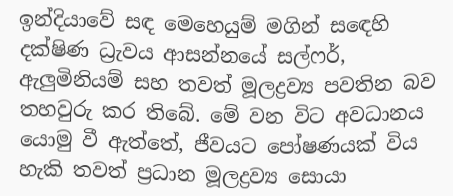ඉන්දියාවේ සඳ මෙහෙයුම් මගින් සඳෙහි දක්ෂිණ ධ්‍රැවය ආසන්නයේ සල්ෆර්, ඇලුමිනියම් සහ තවත් මූලද්‍රව්‍ය පවතින බව තහවුරු කර තිබේ. මේ වන විට අවධානය යොමු වී ඇත්තේ, ජීවයට පෝෂණයක් විය හැකි තවත් ප්‍රධාන මූලද්‍රව්‍ය සොයා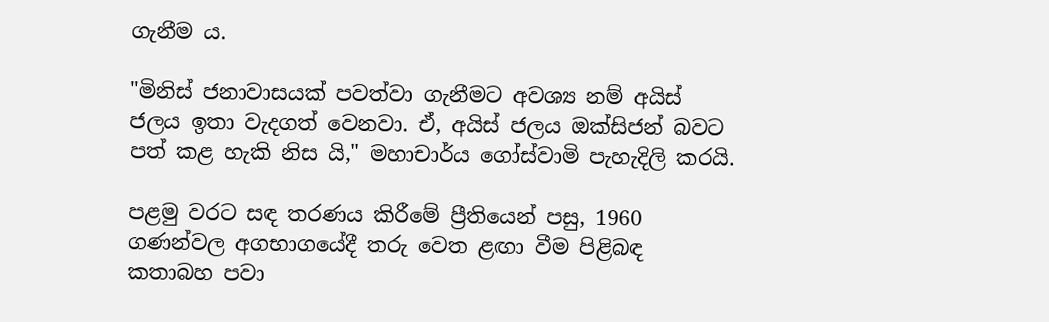ගැනීම ය.

"මිනිස් ජනාවාසයක් පවත්වා ගැනීමට අවශ්‍ය නම් අයිස් ජලය ඉතා වැදගත් වෙනවා. ඒ, අයිස් ජලය ඔක්සිජන් බවට පත් කළ හැකි නිස යි," මහාචාර්ය ගෝස්වාමි පැහැදිලි කරයි.

පළමු වරට සඳ තරණය කිරීමේ ප්‍රීතියෙන් පසු, 1960 ගණන්වල අගභාගයේදී තරු වෙත ළඟා වීම පිළිබඳ කතාබහ පවා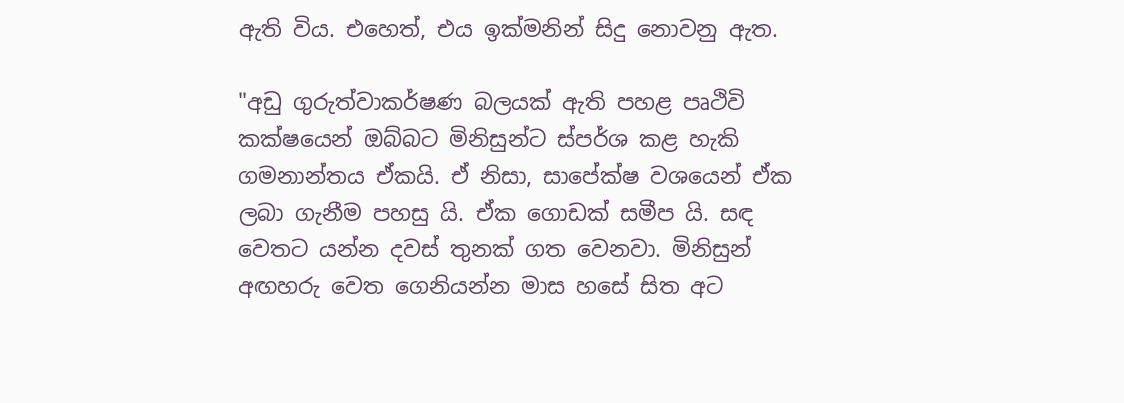ඇති විය. එහෙත්, එය ඉක්මනින් සිදු නොවනු ඇත.

"අඩු ගුරුත්වාකර්ෂණ බලයක් ඇති පහළ පෘථිවි කක්ෂයෙන් ඔබ්බට මිනිසුන්ට ස්පර්ශ කළ හැකි ගමනාන්තය ඒකයි. ඒ නිසා, සාපේක්ෂ වශයෙන් ඒක ලබා ගැනීම පහසු යි. ඒක ගොඩක් සමීප යි. සඳ වෙතට යන්න දවස් තුනක් ගත වෙනවා. මිනිසුන් අඟහරු වෙත ගෙනියන්න මාස හසේ සිත අට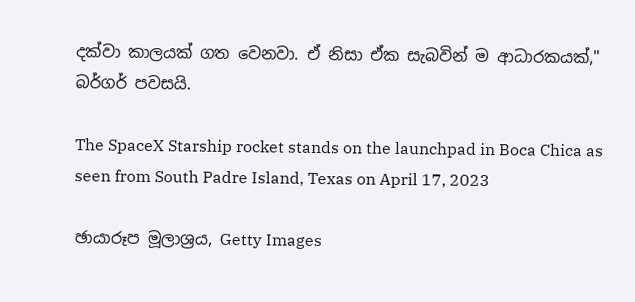දක්වා කාලයක් ගත වෙනවා. ඒ නිසා ඒක සැබවින් ම ආධාරකයක්," බර්ගර් පවසයි.

The SpaceX Starship rocket stands on the launchpad in Boca Chica as seen from South Padre Island, Texas on April 17, 2023

ඡායාරූප මූලාශ්‍රය, Getty Images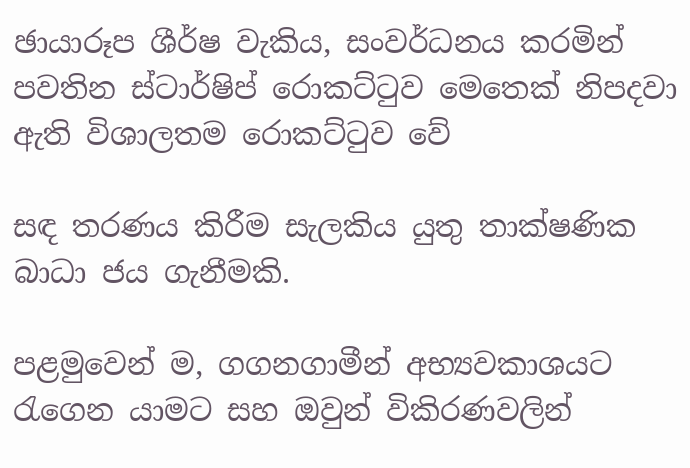ඡායාරූප ශීර්ෂ වැකිය, සංවර්ධනය කරමින් පවතින ස්ටාර්ෂිප් රොකට්ටුව මෙතෙක් නිපදවා ඇති විශාලතම රොකට්ටුව වේ

සඳ තරණය කිරීම සැලකිය යුතු තාක්ෂණික බාධා ජය ගැනීමකි.

පළමුවෙන් ම, ගගනගාමීන් අභ්‍යවකාශයට රැගෙන යාමට සහ ඔවුන් විකිරණවලින්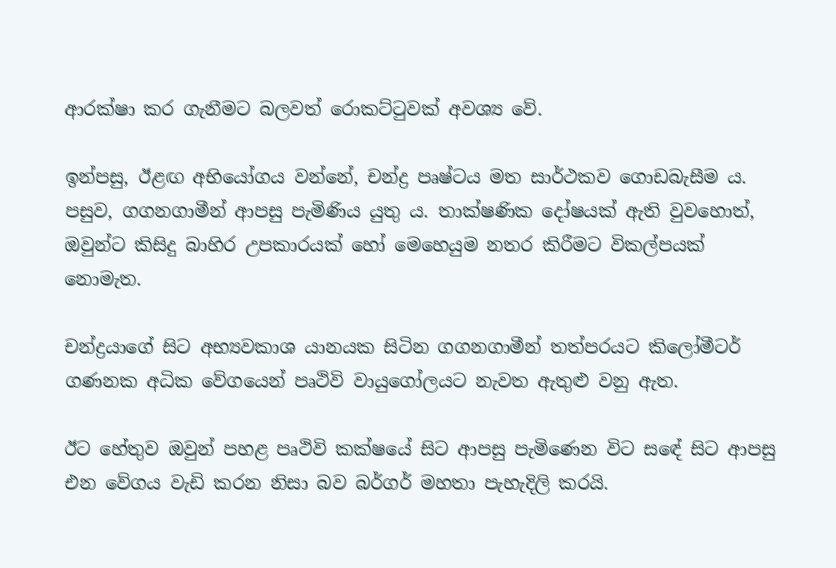ආරක්ෂා කර ගැනීමට බලවත් රොකට්ටුවක් අවශ්‍ය වේ.

ඉන්පසු, ඊළඟ අභියෝගය වන්නේ, චන්ද්‍ර පෘෂ්ටය මත සාර්ථකව ගොඩබැසීම ය. පසුව, ගගනගාමීන් ආපසු පැමිණිය යුතු ය. තාක්ෂණික දෝෂයක් ඇති වුවහොත්, ඔවුන්ට කිසිදු බාහිර උපකාරයක් හෝ මෙහෙයුම නතර කිරීමට විකල්පයක් නොමැත.

චන්ද්‍රයාගේ සිට අභ්‍යවකාශ යානයක සිටින ගගනගාමීන් තත්පරයට කිලෝමීටර් ගණනක අධික වේගයෙන් පෘථිවි වායුගෝලයට නැවත ඇතුළු වනු ඇත.

ඊට හේතුව ඔවුන් පහළ පෘථිවි කක්ෂයේ සිට ආපසු පැමිණෙන විට සඳේ සිට ආපසු එන වේගය වැඩි කරන නිසා බව බර්ගර් මහතා පැහැදිලි කරයි.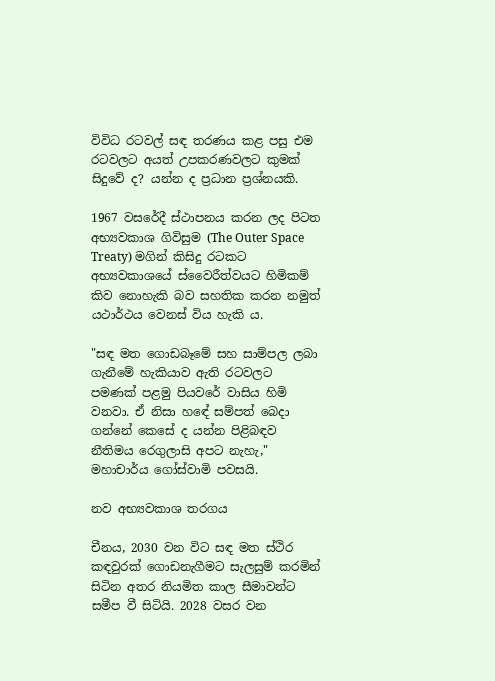විවිධ රටවල් සඳ තරණය කළ පසු එම රටවලට අයත් උපකරණවලට කුමක් සිදුවේ ද? යන්න ද ප්‍රධාන ප්‍රශ්නයකි.

1967 වසරේදී ස්ථාපනය කරන ලද පිටත අභ්‍යවකාශ ගිවිසුම (The Outer Space Treaty) මගින් කිසිදු රටකට අභ්‍යවකාශයේ ස්වෛරීත්වයට හිමිකම් කිව නොහැකි බව සහතික කරන නමුත් යථාර්ථය වෙනස් විය හැකි ය.

"සඳ මත ගොඩබෑමේ සහ සාම්පල ලබා ගැනීමේ හැකියාව ඇති රටවලට පමණක් පළමු පියවරේ වාසිය හිමි වනවා. ඒ නිසා හඳේ සම්පත් බෙදා ගන්නේ කෙසේ ද යන්න පිළිබඳව නීතිමය රෙගුලාසි අපට නැහැ," මහාචාර්ය ගෝස්වාමි පවසයි.

නව අභ්‍යවකාශ තරගය

චීනය, 2030 වන විට සඳ මත ස්ථිර කඳවුරක් ගොඩනැගීමට සැලසුම් කරමින් සිටින අතර නියමිත කාල සීමාවන්ට සමීප වී සිටියි. 2028 වසර වන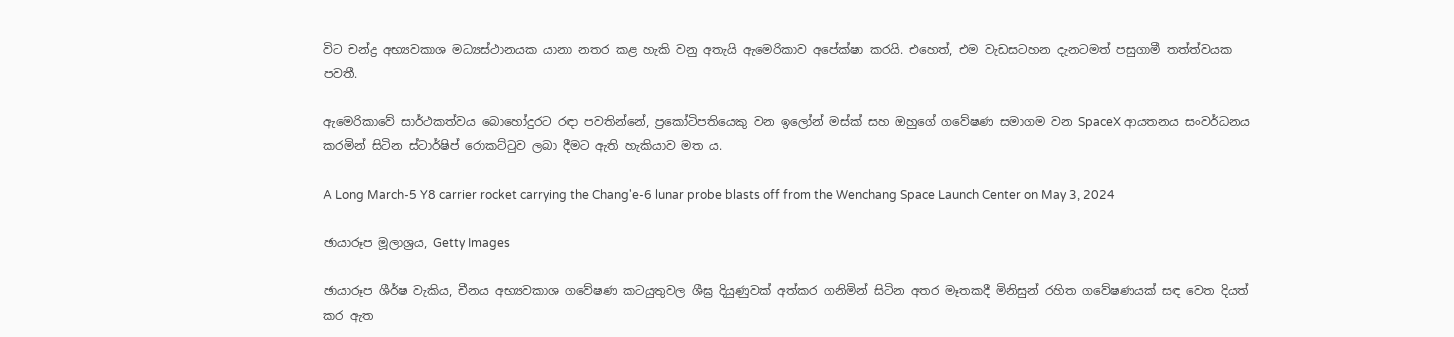විට චන්ද්‍ර අභ්‍යවකාශ මධ්‍යස්ථානයක යානා නතර කළ හැකි වනු අතැයි ඇමෙරිකාව අපේක්ෂා කරයි. එහෙත්, එම වැඩසටහන දැනටමත් පසුගාමී තත්ත්වයක පවතී.

ඇමෙරිකාවේ සාර්ථකත්වය බොහෝදුරට රඳා පවතින්නේ, ප්‍රකෝටිපතියෙකු වන ඉලෝන් මස්ක් සහ ඔහුගේ ගවේෂණ සමාගම වන SpaceX ආයතනය සංවර්ධනය කරමින් සිටින ස්ටාර්ෂිප් රොකට්ටුව ලබා දීමට ඇති හැකියාව මත ය.

A Long March-5 Y8 carrier rocket carrying the Chang'e-6 lunar probe blasts off from the Wenchang Space Launch Center on May 3, 2024

ඡායාරූප මූලාශ්‍රය, Getty Images

ඡායාරූප ශීර්ෂ වැකිය, චීනය අභ්‍යවකාශ ගවේෂණ කටයුතුවල ශීඝ්‍ර දියුණුවක් අත්කර ගනිමින් සිටින අතර මෑතකදී මිනිසුන් රහිත ගවේෂණයක් සඳ වෙත දියත් කර ඇත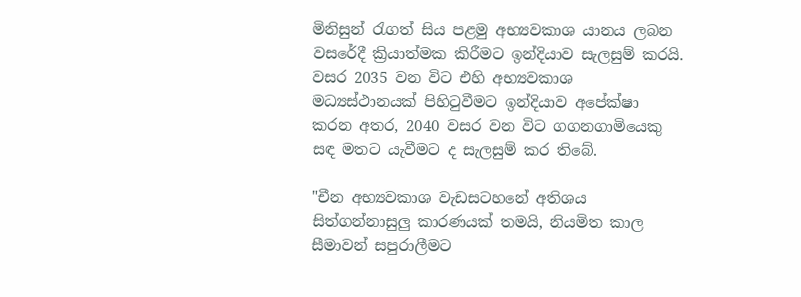මිනිසුන් රැගත් සිය පළමු අභ්‍යවකාශ යානය ලබන වසරේදී ක්‍රියාත්මක කිරීමට ඉන්දියාව සැලසුම් කරයි. වසර 2035 වන විට එහි අභ්‍යවකාශ මධ්‍යස්ථානයක් පිහිටුවීමට ඉන්දියාව අපේක්ෂා කරන අතර, 2040 වසර වන විට ගගනගාමියෙකු සඳ මතට යැවීමට ද සැලසුම් කර තිබේ.

"චීන අභ්‍යවකාශ වැඩසටහනේ අතිශය සිත්ගන්නාසුලු කාරණයක් තමයි, නියමිත කාල සීමාවන් සපුරාලීමට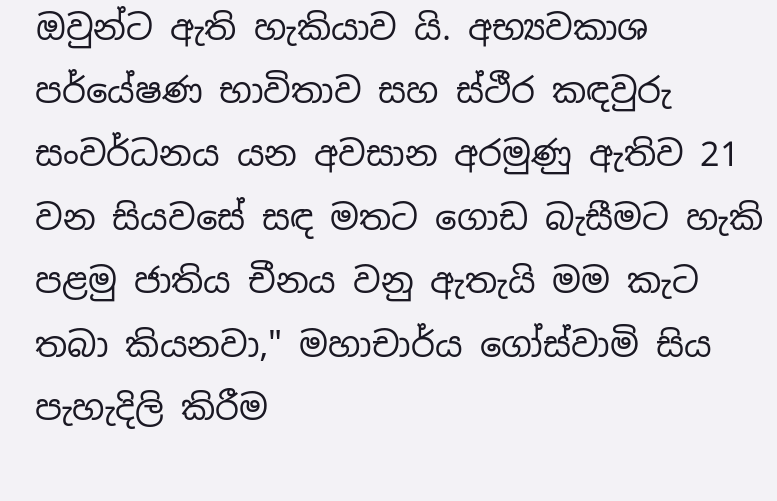ඔවුන්ට ඇති හැකියාව යි. අභ්‍යවකාශ පර්යේෂණ භාවිතාව සහ ස්ථීර කඳවුරු සංවර්ධනය යන අවසාන අරමුණු ඇතිව 21 වන සියවසේ සඳ මතට ගොඩ බැසීමට හැකි පළමු ජාතිය චීනය වනු ඇතැයි මම කැට තබා කියනවා," මහාචාර්ය ගෝස්වාමි සිය පැහැදිලි කිරීම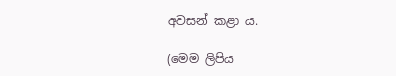අවසන් කළා ය.

(මෙම ලිපිය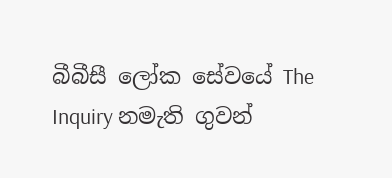බීබීසී ලෝක සේවයේ The Inquiry නමැති ගුවන්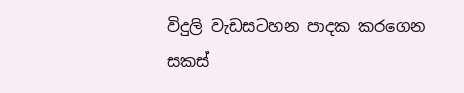විදුලි වැඩසටහන පාදක කරගෙන සකස්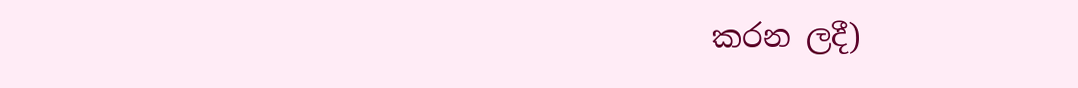කරන ලදී)